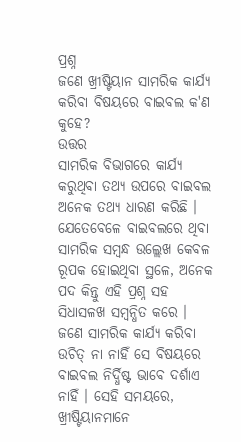ପ୍ରଶ୍ନ
ଜଣେ ଖ୍ରୀଷ୍ଟିୟାନ ସାମରିକ କାର୍ଯ୍ୟ କରିବା ବିଷୟରେ ବାଇବଲ କ'ଣ କୁହେ?
ଉତ୍ତର
ସାମରିକ ବିଭାଗରେ କାର୍ଯ୍ୟ କରୁଥିବା ତଥ୍ୟ ଉପରେ ବାଇବଲ ଅନେକ ତଥ୍ୟ ଧାରଣ କରିଛି । ଯେତେବେଳେ ବାଇବଲରେ ଥିବା ସାମରିକ ସମ୍ବନ୍ଧ ଉଲ୍ଲେଖ କେବଳ ରୂପକ ହୋଇଥିବା ସ୍ଥଳେ, ଅନେକ ପଦ କିନ୍ତୁ ଏହି ପ୍ରଶ୍ନ ସହ ସିଧାସଳଖ ସମ୍ବନ୍ଧିତ କରେ । ଜଣେ ସାମରିକ କାର୍ଯ୍ୟ କରିବା ଉଚିତ୍ ନା ନାହିଁ ସେ ବିଷୟରେ ବାଇବଲ ନିର୍ଦ୍ଧିଷ୍ଟ ଭାବେ ଦର୍ଶାଏ ନାହିଁ । ସେହି ସମୟରେ, ଖ୍ରୀଷ୍ଟିୟାନମାନେ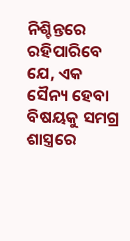ନିଶ୍ଚିନ୍ତରେ ରହିପାରିବେ ଯେ, ଏକ ସୈନ୍ୟ ହେବା ବିଷୟକୁ ସମଗ୍ର ଶାସ୍ତ୍ରରେ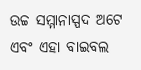ଉଚ୍ଚ ସମ୍ମାନାସ୍ପଦ ଅଟେ ଏବଂ ଏହା ବାଇବଲ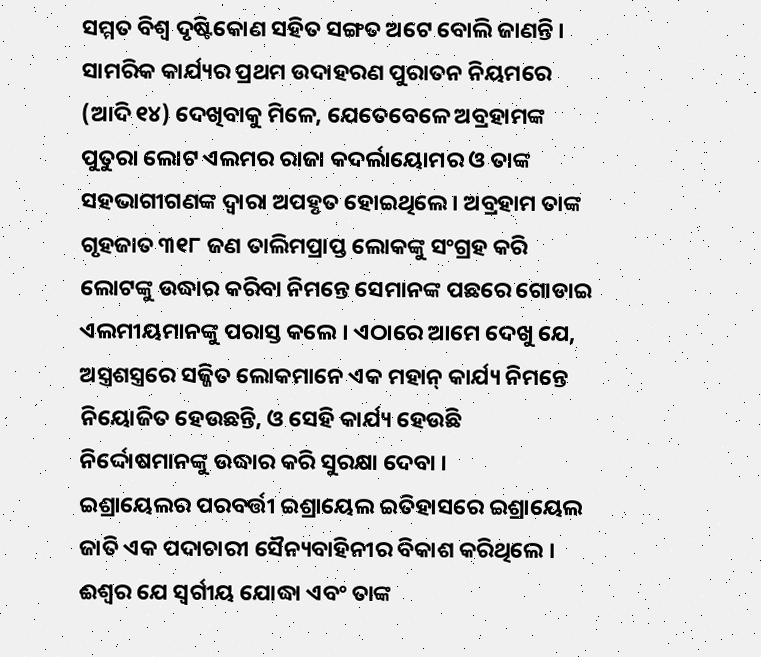ସମ୍ମତ ବିଶ୍ବ ଦୃଷ୍ଟିକୋଣ ସହିତ ସଙ୍ଗତ ଅଟେ ବୋଲି ଜାଣନ୍ତି ।
ସାମରିକ କାର୍ଯ୍ୟର ପ୍ରଥମ ଉଦାହରଣ ପୁରାତନ ନିୟମରେ (ଆଦି ୧୪) ଦେଖିବାକୁ ମିଳେ, ଯେତେବେଳେ ଅବ୍ରହାମଙ୍କ ପୁତୁରା ଲୋଟ ଏଲମର ରାଜା କଦର୍ଲାୟୋମର ଓ ତାଙ୍କ ସହଭାଗୀଗଣଙ୍କ ଦ୍ବାରା ଅପହୃତ ହୋଇଥିଲେ । ଅବ୍ରହାମ ତାଙ୍କ ଗୃହଜାତ ୩୧୮ ଜଣ ତାଲିମପ୍ରାପ୍ତ ଲୋକଙ୍କୁ ସଂଗ୍ରହ କରି ଲୋଟଙ୍କୁ ଉଦ୍ଧାର କରିବା ନିମନ୍ତେ ସେମାନଙ୍କ ପଛରେ ଗୋଡାଇ ଏଲମୀୟମାନଙ୍କୁ ପରାସ୍ତ କଲେ । ଏଠାରେ ଆମେ ଦେଖୁ ଯେ, ଅସ୍ତ୍ରଶସ୍ତ୍ରରେ ସଜ୍ଜିତ ଲୋକମାନେ ଏକ ମହାନ୍ କାର୍ଯ୍ୟ ନିମନ୍ତେ ନିୟୋଜିତ ହେଉଛନ୍ତି, ଓ ସେହି କାର୍ଯ୍ୟ ହେଉଛି ନିର୍ଦ୍ଦୋଷମାନଙ୍କୁ ଉଦ୍ଧାର କରି ସୁରକ୍ଷା ଦେବା ।
ଇଶ୍ରାୟେଲର ପରବର୍ତ୍ତୀ ଇଶ୍ରାୟେଲ ଇତିହାସରେ ଇଶ୍ରାୟେଲ ଜାତି ଏକ ପଦାଚାରୀ ସୈନ୍ୟବାହିନୀର ବିକାଶ କରିଥିଲେ । ଈଶ୍ବର ଯେ ସ୍ବର୍ଗୀୟ ଯୋଦ୍ଧା ଏବଂ ତାଙ୍କ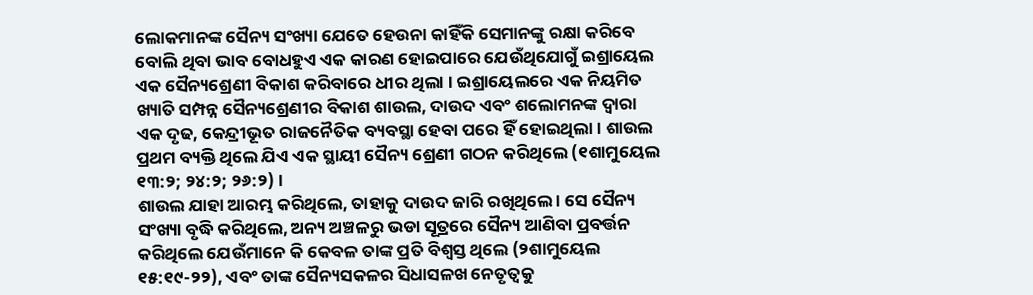ଲୋକମାନଙ୍କ ସୈନ୍ୟ ସଂଖ୍ୟା ଯେତେ ହେଉନା କାହିଁକି ସେମାନଙ୍କୁ ରକ୍ଷା କରିବେ ବୋଲି ଥିବା ଭାବ ବୋଧହୁଏ ଏକ କାରଣ ହୋଇପାରେ ଯେଉଁଥିଯୋଗୁଁ ଇଶ୍ରାୟେଲ ଏକ ସୈନ୍ୟଶ୍ରେଣୀ ବିକାଶ କରିବାରେ ଧୀର ଥିଲା । ଇଶ୍ରାୟେଲରେ ଏକ ନିୟମିତ ଖ୍ୟାତି ସମ୍ପନ୍ନ ସୈନ୍ୟଶ୍ରେଣୀର ବିକାଶ ଶାଉଲ, ଦାଉଦ ଏବଂ ଶଲୋମନଙ୍କ ଦ୍ବାରା ଏକ ଦୃଢ, କେନ୍ଦ୍ରୀଭୂତ ରାଜନୈତିକ ବ୍ୟବସ୍ଥା ହେବା ପରେ ହିଁ ହୋଇଥିଲା । ଶାଉଲ ପ୍ରଥମ ବ୍ୟକ୍ତି ଥିଲେ ଯିଏ ଏକ ସ୍ଥାୟୀ ସୈନ୍ୟ ଶ୍ରେଣୀ ଗଠନ କରିଥିଲେ (୧ଶାମୁୟେଲ ୧୩:୨; ୨୪:୨; ୨୬:୨) ।
ଶାଉଲ ଯାହା ଆରମ୍ଭ କରିଥିଲେ, ତାହାକୁ ଦାଉଦ ଜାରି ରଖିଥିଲେ । ସେ ସୈନ୍ୟ ସଂଖ୍ୟା ବୃଦ୍ଧି କରିଥିଲେ, ଅନ୍ୟ ଅଞ୍ଚଳରୁ ଭଡା ସୂତ୍ରରେ ସୈନ୍ୟ ଆଣିବା ପ୍ରବର୍ତ୍ତନ କରିଥିଲେ ଯେଉଁମାନେ କି କେବଳ ତାଙ୍କ ପ୍ରତି ବିଶ୍ବସ୍ତ ଥିଲେ (୨ଶାମୁୟେଲ ୧୫:୧୯-୨୨), ଏବଂ ତାଙ୍କ ସୈନ୍ୟସକଳର ସିଧାସଳଖ ନେତୃତ୍ବକୁ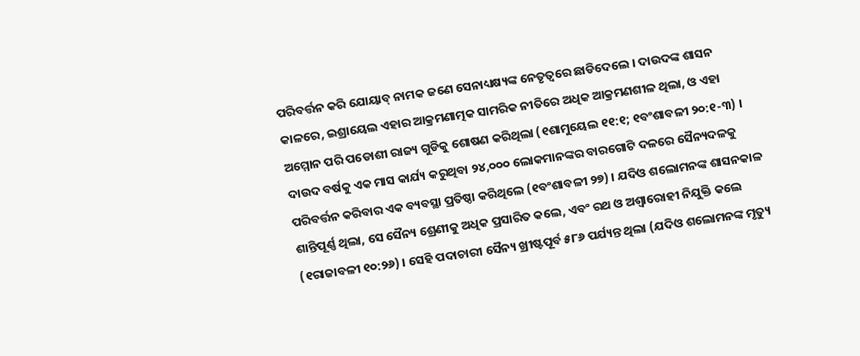ପରିବର୍ତ୍ତନ କରି ଯୋୟାବ୍ ନାମକ ଜଣେ ସେନାଧ୍ୟକ୍ଷ୍ୟଙ୍କ ନେତୃତ୍ବରେ ଛାଡିଦେଲେ । ଦାଉଦଙ୍କ ଶାସନ କାଳରେ, ଇଶ୍ରାୟେଲ ଏହାର ଆକ୍ରମଣାତ୍ମକ ସାମରିକ ନୀତିରେ ଅଧିକ ଆକ୍ରମଣଶୀଳ ଥିଲା, ଓ ଏହା ଅମ୍ମୋନ ପରି ପଡୋଶୀ ରାଜ୍ୟ ଗୁଡିକୁ ଶୋଷଣ କରିଥିଲା (୧ଶାମୁୟେଲ ୧୧:୧; ୧ବଂଶାବଳୀ ୨୦:୧-୩) । ଦାଉଦ ବର୍ଷକୁ ଏକ ମାସ କାର୍ଯ୍ୟ କରୁଥିବା ୨୪,୦୦୦ ଲୋକମାନଙ୍କର ବାରଗୋଟି ଦଳରେ ସୈନ୍ୟଦଳକୁ ପରିବର୍ତ୍ତନ କରିବାର ଏକ ବ୍ୟବସ୍ଥା ପ୍ରତିଷ୍ଠା କରିଥିଲେ (୧ବଂଶାବଳୀ ୨୭) । ଯଦିଓ ଶଲୋମନଙ୍କ ଶାସନକାଳ ଶାନ୍ତିପୂର୍ଣ୍ଣ ଥିଲା, ସେ ସୈନ୍ୟ ଶ୍ରେଣୀକୁ ଅଧିକ ପ୍ରସାରିତ କଲେ, ଏବଂ ରଥ ଓ ଅଶ୍ବାରୋହୀ ନିଯୁକ୍ତି କଲେ (୧ରାଜାବଳୀ ୧୦:୨୬) । ସେହି ପଦାଚାରୀ ସୈନ୍ୟ ଖ୍ରୀଷ୍ଟପୂର୍ବ ୫୮୬ ପର୍ଯ୍ୟନ୍ତ ଥିଲା (ଯଦିଓ ଶଲୋମନଙ୍କ ମୃତ୍ୟୁ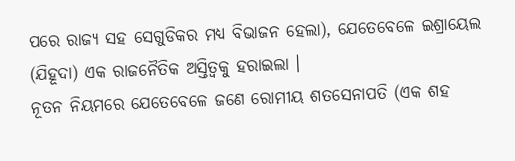ପରେ ରାଜ୍ୟ ସହ ସେଗୁଡିକର ମଧ୍ୟ ବିଭାଜନ ହେଲା), ଯେତେବେଳେ ଇଶ୍ରାୟେଲ (ଯିହୂଦା) ଏକ ରାଜନୈତିକ ଅସ୍ତିତ୍ବକୁ ହରାଇଲା ।
ନୂତନ ନିୟମରେ ଯେତେବେଳେ ଜଣେ ରୋମୀୟ ଶତସେନାପତି (ଏକ ଶହ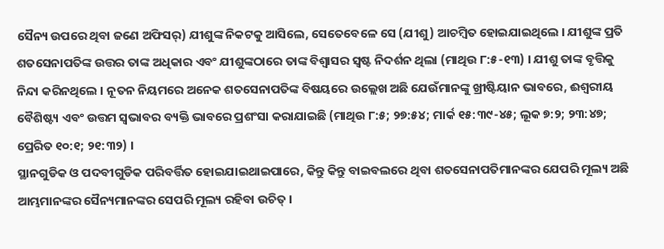ସୈନ୍ୟ ଉପରେ ଥିବା ଜଣେ ଅଫିସର୍) ଯୀଶୁଙ୍କ ନିକଟକୁ ଆସିଲେ, ସେତେବେଳେ ସେ (ଯୀଶୁ) ଆଚମ୍ବିତ ହୋଇଯାଇଥିଲେ । ଯୀଶୁଙ୍କ ପ୍ରତି ଶତସେନାପତିଙ୍କ ଉତ୍ତର ତାଙ୍କ ଅଧିକାର ଏବଂ ଯୀଶୁଙ୍କଠାରେ ତାଙ୍କ ବିଶ୍ବାସର ସ୍ବଷ୍ଟ ନିଦର୍ଶନ ଥିଲା (ମାଥିଉ ୮:୫-୧୩) । ଯୀଶୁ ତାଙ୍କ ବୃତ୍ତିକୁ ନିନ୍ଦା କରିନଥିଲେ । ନୂତନ ନିୟମରେ ଅନେକ ଶତସେନାପତିଙ୍କ ବିଷୟରେ ଉଲ୍ଲେଖ ଅଛି ଯେଉଁମାନଙ୍କୁ ଖ୍ରୀଷ୍ଟିୟାନ ଭାବରେ, ଈଶ୍ବରୀୟ ବୈଶିଷ୍ଟ୍ୟ ଏବଂ ଉତ୍ତମ ସ୍ବଭାବର ବ୍ୟକ୍ତି ଭାବରେ ପ୍ରଶଂସା କରାଯାଇଛି (ମାଥିଉ ୮:୫; ୨୭:୫୪; ମାର୍କ ୧୫:୩୯-୪୫; ଲୂକ ୭:୨; ୨୩:୪୭; ପ୍ରେରିତ ୧୦:୧; ୨୧:୩୨) ।
ସ୍ଥାନଗୁଡିକ ଓ ପଦବୀଗୁଡିକ ପରିବର୍ତ୍ତିତ ହୋଇଯାଇଥାଇପାରେ, କିନ୍ତୁ କିନ୍ତୁ ବାଇବଲରେ ଥିବା ଶତସେନାପତିମାନଙ୍କର ଯେପରି ମୂଲ୍ୟ ଅଛି ଆମ୍ଭମାନଙ୍କର ସୈନ୍ୟମାନଙ୍କର ସେପରି ମୂଲ୍ୟ ରହିବା ଉଚିତ୍ ।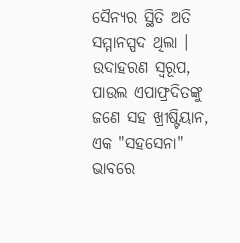ସୈନ୍ୟର ସ୍ଥିତି ଅତି ସମ୍ମାନସ୍ପଦ ଥିଲା । ଉଦାହରଣ ସ୍ବରୂପ, ପାଉଲ ଏପାଫ୍ରଦିତଙ୍କୁ ଜଣେ ସହ ଖ୍ରୀଷ୍ଟିୟାନ, ଏକ "ସହସେନା" ଭାବରେ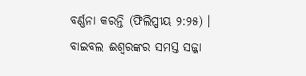ବର୍ଣ୍ଣନା କରନ୍ତି (ଫିଲିପ୍ପୀୟ ୨:୨୫) । ବାଇବଲ ଈଶ୍ବରଙ୍କର ସମସ୍ତ ସଜ୍ଜା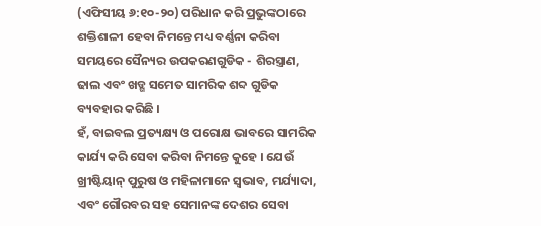(ଏଫିସୀୟ ୬:୧୦-୨୦) ପରିଧାନ କରି ପ୍ରଭୁଙ୍କଠାରେ ଶକ୍ତିଶାଳୀ ହେବା ନିମନ୍ତେ ମଧ୍ୟ ବର୍ଣ୍ଣନା କରିବା ସମୟରେ ସୈନ୍ୟର ଉପକରଣଗୁଡିକ - ଶିରସ୍ତ୍ରାଣ, ଢାଲ ଏବଂ ଖଡ୍ଗ ସମେତ ସାମରିକ ଶବ୍ଦ ଗୁଡିକ ବ୍ୟବହାର କରିଛି ।
ହଁ, ବାଇବଲ ପ୍ରତ୍ୟକ୍ଷ୍ୟ ଓ ପରୋକ୍ଷ ଭାବରେ ସାମରିକ କାର୍ଯ୍ୟ କରି ସେବା କରିବା ନିମନ୍ତେ କୁହେ । ଯେଉଁ ଖ୍ରୀଷ୍ଟିୟାନ୍ ପୁରୁଷ ଓ ମହିଳାମାନେ ସ୍ବଭାବ, ମର୍ଯ୍ୟାଦା, ଏବଂ ଗୌରବର ସହ ସେମାନଙ୍କ ଦେଶର ସେବା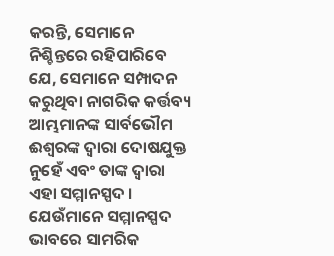କରନ୍ତି, ସେମାନେ ନିଶ୍ଚିନ୍ତରେ ରହିପାରିବେ ଯେ, ସେମାନେ ସମ୍ପାଦନ କରୁଥିବା ନାଗରିକ କର୍ତ୍ତବ୍ୟ ଆମ୍ଭମାନଙ୍କ ସାର୍ବଭୌମ ଈଶ୍ବରଙ୍କ ଦ୍ବାରା ଦୋଷଯୁକ୍ତ ନୁହେଁ ଏବଂ ତାଙ୍କ ଦ୍ବାରା ଏହା ସମ୍ମାନସ୍ପଦ । ଯେଉଁମାନେ ସମ୍ମାନସ୍ପଦ ଭାବରେ ସାମରିକ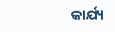କାର୍ଯ୍ୟ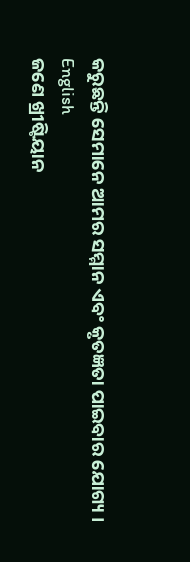କରୁଛନ୍ତି ସେମାନେ ଆମର ସମ୍ମାନ ଏବଂ କୃତଜ୍ଞତା ପାଇବାର ଯୋଗ୍ୟ ।
English
ଜଣେ ଖ୍ରୀଷ୍ଟିୟାନ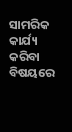ସାମରିକ କାର୍ଯ୍ୟ କରିବା ବିଷୟରେ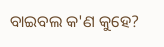ବାଇବଲ କ'ଣ କୁହେ?